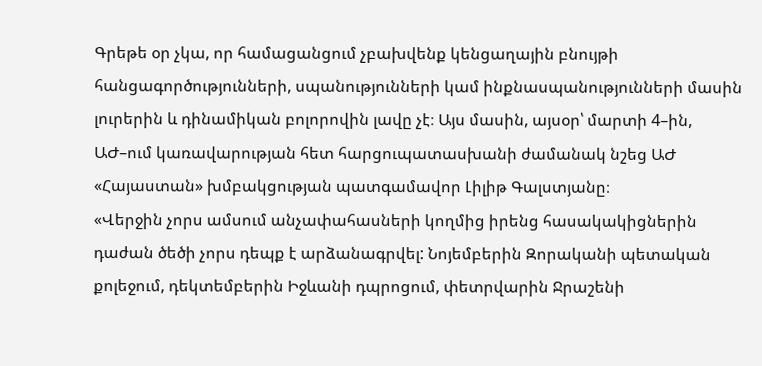Գրեթե օր չկա, որ համացանցում չբախվենք կենցաղային բնույթի հանցագործությունների, սպանությունների կամ ինքնասպանությունների մասին լուրերին և դինամիկան բոլորովին լավը չէ։ Այս մասին, այսօր՝ մարտի 4–ին, ԱԺ–ում կառավարության հետ հարցուպատասխանի ժամանակ նշեց ԱԺ «Հայաստան» խմբակցության պատգամավոր Լիլիթ Գալստյանը։
«Վերջին չորս ամսում անչափահասների կողմից իրենց հասակակիցներին դաժան ծեծի չորս դեպք է արձանագրվել: Նոյեմբերին Զորականի պետական քոլեջում, դեկտեմբերին Իջևանի դպրոցում, փետրվարին Ջրաշենի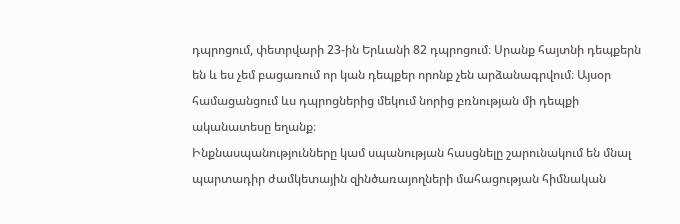դպրոցում, փետրվարի 23-ին Երևանի 82 դպրոցում։ Սրանք հայտնի դեպքերն են և ես չեմ բացառում որ կան դեպքեր որոնք չեն արձանագրվում։ Այսօր համացանցում ևս դպրոցներից մեկում նորից բռնության մի դեպքի ականատեսը եղանք։
Ինքնասպանությունները կամ սպանության հասցնելը շարունակում են մնալ պարտադիր ժամկետային զինծառայողների մահացության հիմնական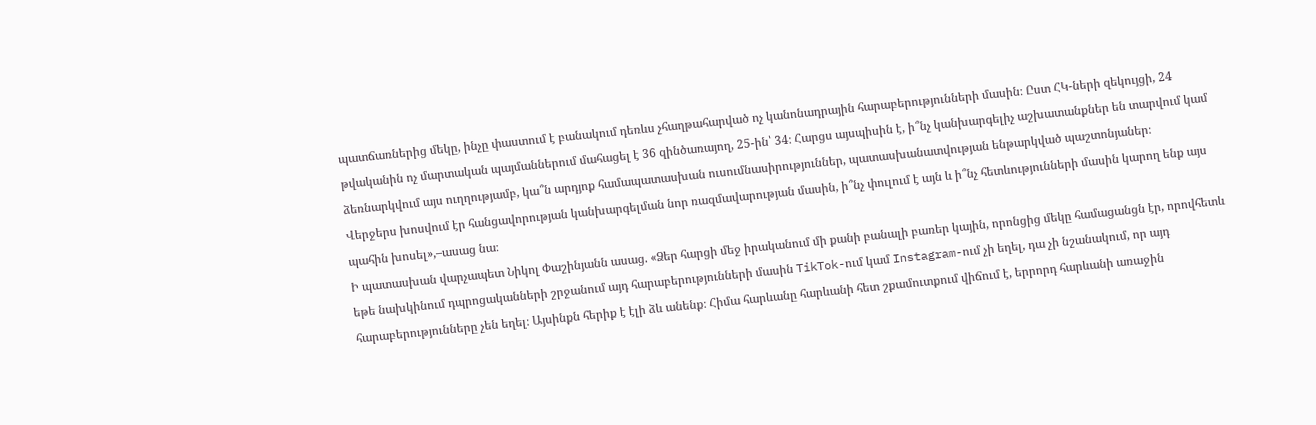պատճառներից մեկը, ինչը փաստում է բանակում դեռևս չհաղթահարված ոչ կանոնադրային հարաբերությունների մասին։ Ըստ ՀԿ-ների զեկույցի, 24 թվականին ոչ մարտական պայմաններում մահացել է 36 զինծառայող, 25-ին՝ 34։ Հարցս այսպիսին է, ի՞նչ կանխարգելիչ աշխատանքներ են տարվում կամ ձեռնարկվում այս ուղղությամբ, կա՞ն արդյոք համապատասխան ուսումնասիրություններ, պատասխանատվության ենթարկված պաշտոնյաներ։
Վերջերս խոսվում էր հանցավորության կանխարգելման նոր ռազմավարության մասին, ի՞նչ փուլում է այն և ի՞նչ հետևությունների մասին կարող ենք այս պահին խոսել»,–ասաց նա։
Ի պատասխան վարչապետ Նիկոլ Փաշինյանն ասաց. «Ձեր հարցի մեջ իրականում մի քանի բանալի բառեր կային, որոնցից մեկը համացանցն էր, որովհետև եթե նախկինում դպրոցականների շրջանում այդ հարաբերությունների մասին TikTok-ում կամ Instagram-ում չի եղել, դա չի նշանակում, որ այդ հարաբերությունները չեն եղել։ Այսինքն հերիք է էլի ձև անենք։ Հիմա հարևանը հարևանի հետ շքամուտքում վիճում է, երրորդ հարևանի առաջին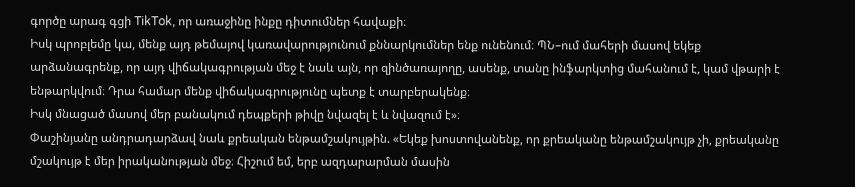գործը արագ գցի TikTok, որ առաջինը ինքը դիտումներ հավաքի։
Իսկ պրոբլեմը կա, մենք այդ թեմայով կառավարությունում քննարկումներ ենք ունենում։ ՊՆ–ում մահերի մասով եկեք արձանագրենք, որ այդ վիճակագրության մեջ է նաև այն, որ զինծառայողը, ասենք, տանը ինֆարկտից մահանում է, կամ վթարի է ենթարկվում։ Դրա համար մենք վիճակագրությունը պետք է տարբերակենք։
Իսկ մնացած մասով մեր բանակում դեպքերի թիվը նվազել է և նվազում է»։
Փաշինյանը անդրադարձավ նաև քրեական ենթամշակույթին. «Եկեք խոստովանենք, որ քրեականը ենթամշակույթ չի, քրեականը մշակույթ է մեր իրականության մեջ։ Հիշում եմ, երբ ազդարարման մասին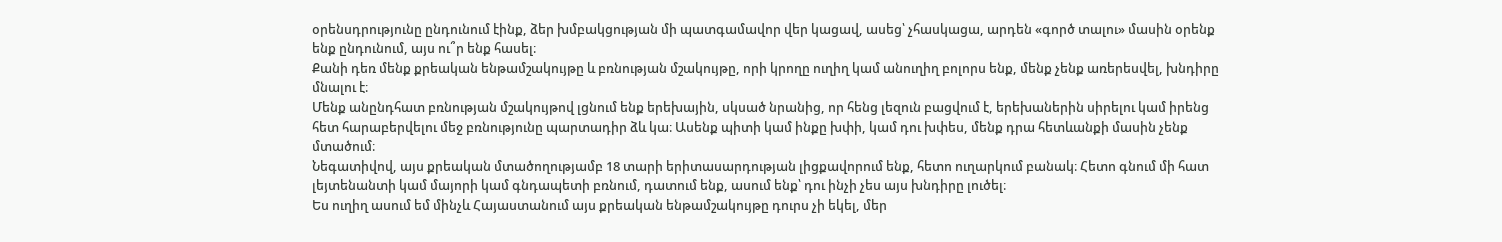օրենսդրությունը ընդունում էինք, ձեր խմբակցության մի պատգամավոր վեր կացավ, ասեց՝ չհասկացա, արդեն «գործ տալու» մասին օրենք ենք ընդունում, այս ու՞ր ենք հասել։
Քանի դեռ մենք քրեական ենթամշակույթը և բռնության մշակույթը, որի կրողը ուղիղ կամ անուղիղ բոլորս ենք, մենք չենք առերեսվել, խնդիրը մնալու է։
Մենք անընդհատ բռնության մշակույթով լցնում ենք երեխային, սկսած նրանից, որ հենց լեզուն բացվում է, երեխաներին սիրելու կամ իրենց հետ հարաբերվելու մեջ բռնությունը պարտադիր ձև կա։ Ասենք պիտի կամ ինքը խփի, կամ դու խփես, մենք դրա հետևանքի մասին չենք մտածում։
Նեգատիվով, այս քրեական մտածողությամբ 18 տարի երիտասարդության լիցքավորում ենք, հետո ուղարկում բանակ։ Հետո գնում մի հատ լեյտենանտի կամ մայորի կամ գնդապետի բռնում, դատում ենք, ասում ենք՝ դու ինչի չես այս խնդիրը լուծել։
Ես ուղիղ ասում եմ մինչև Հայաստանում այս քրեական ենթամշակույթը դուրս չի եկել, մեր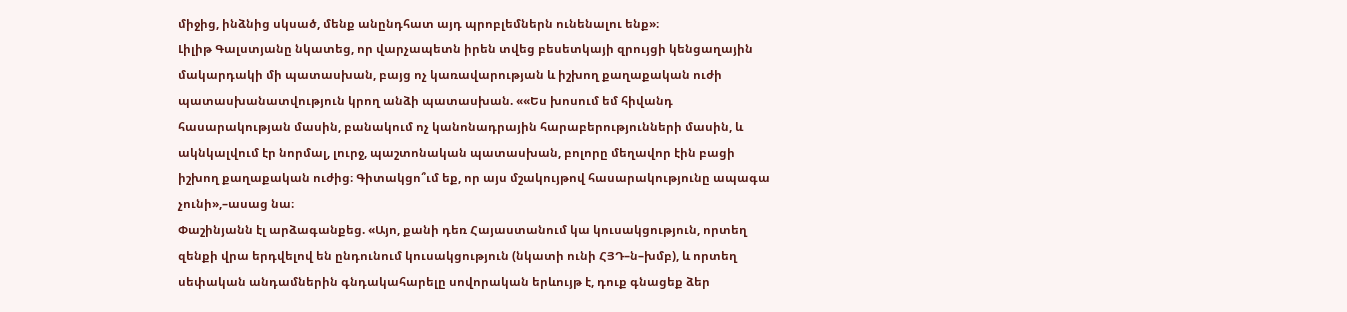միջից, ինձնից սկսած, մենք անընդհատ այդ պրոբլեմներն ունենալու ենք»։
Լիլիթ Գալստյանը նկատեց, որ վարչապետն իրեն տվեց բեսետկայի զրույցի կենցաղային մակարդակի մի պատասխան, բայց ոչ կառավարության և իշխող քաղաքական ուժի պատասխանատվություն կրող անձի պատասխան. ««Ես խոսում եմ հիվանդ հասարակության մասին, բանակում ոչ կանոնադրային հարաբերությունների մասին, և ակնկալվում էր նորմալ, լուրջ, պաշտոնական պատասխան, բոլորը մեղավոր էին բացի իշխող քաղաքական ուժից։ Գիտակցո՞ւմ եք, որ այս մշակույթով հասարակությունը ապագա չունի»,–ասաց նա։
Փաշինյանն էլ արձագանքեց. «Այո, քանի դեռ Հայաստանում կա կուսակցություն, որտեղ զենքի վրա երդվելով են ընդունում կուսակցություն (նկատի ունի ՀՅԴ–ն–խմբ), և որտեղ սեփական անդամներին գնդակահարելը սովորական երևույթ է, դուք գնացեք ձեր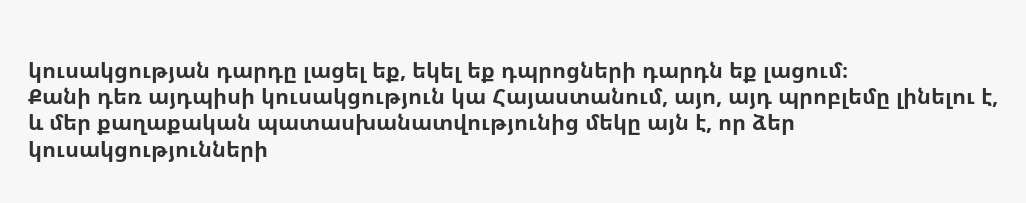կուսակցության դարդը լացել եք, եկել եք դպրոցների դարդն եք լացում։
Քանի դեռ այդպիսի կուսակցություն կա Հայաստանում, այո, այդ պրոբլեմը լինելու է, և մեր քաղաքական պատասխանատվությունից մեկը այն է, որ ձեր կուսակցությունների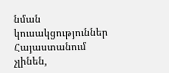նման կուսակցություններ Հայաստանում չլինեն,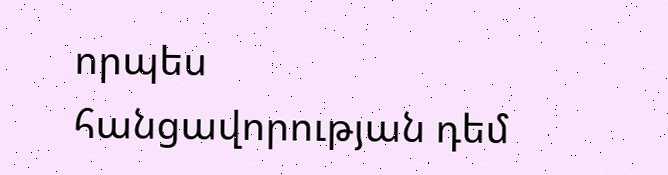որպես հանցավորության դեմ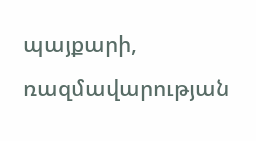պայքարի, ռազմավարության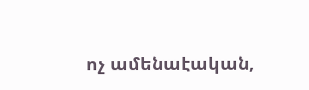ոչ ամենաէական,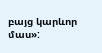բայց կարևոր մաս»: